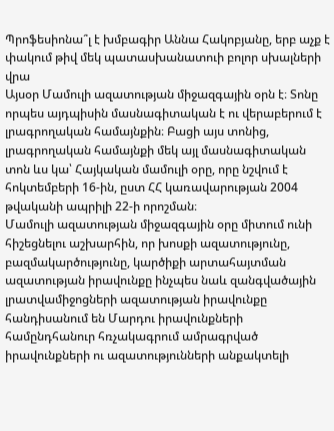Պրոֆեսիոնա՞լ է խմբագիր Աննա Հակոբյանը, երբ աչք է փակում թիվ մեկ պատասխանատուի բոլոր սխալների վրա
Այսօր Մամուլի ազատության միջազգային օրն է։ Տոնը որպես այդպիսին մասնագիտական է ու վերաբերում է լրագրողական համայնքին։ Բացի այս տոնից, լրագրողական համայնքի մեկ այլ մասնագիտական տոն ևս կա՝ Հայկական մամուլի օրը, որը նշվում է հոկտեմբերի 16-ին, ըստ ՀՀ կառավարության 2004 թվականի ապրիլի 22-ի որոշման։
Մամուլի ազատության միջազգային օրը միտում ունի հիշեցնելու աշխարհին, որ խոսքի ազատությունը, բազմակարծությունը, կարծիքի արտահայտման ազատության իրավունքը ինչպես նաև զանգվածային լրատվամիջոցների ազատության իրավունքը հանդիսանում են Մարդու իրավունքների համընդհանուր հռչակագրում ամրագրված իրավունքների ու ազատությունների անքակտելի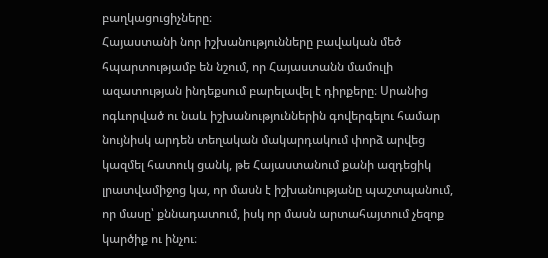բաղկացուցիչները։
Հայաստանի նոր իշխանությունները բավական մեծ հպարտությամբ են նշում, որ Հայաստանն մամուլի ազատության ինդեքսում բարելավել է դիրքերը։ Սրանից ոգևորված ու նաև իշխանություններին գովերգելու համար նույնիսկ արդեն տեղական մակարդակում փորձ արվեց կազմել հատուկ ցանկ, թե Հայաստանում քանի ազդեցիկ լրատվամիջոց կա, որ մասն է իշխանությանը պաշտպանում, որ մասը՝ քննադատում, իսկ որ մասն արտահայտում չեզոք կարծիք ու ինչու։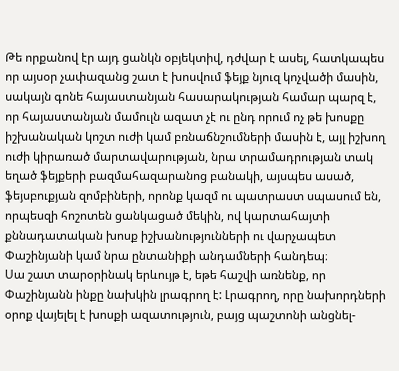Թե որքանով էր այդ ցանկն օբյեկտիվ, դժվար է ասել, հատկապես որ այսօր չափազանց շատ է խոսվում ֆեյք նյուզ կոչվածի մասին, սակայն գոնե հայաստանյան հասարակության համար պարզ է, որ հայաստանյան մամուլն ազատ չէ ու ընդ որում ոչ թե խոսքը իշխանական կոշտ ուժի կամ բռնաճնշումների մասին է, այլ իշխող ուժի կիրառած մարտավարության, նրա տրամադրության տակ եղած ֆեյքերի բազմահազարանոց բանակի, այսպես ասած, ֆեյսբուքյան զոմբիների, որոնք կազմ ու պատրաստ սպասում են, որպեսզի հոշոտեն ցանկացած մեկին, ով կարտահայտի քննադատական խոսք իշխանությունների ու վարչապետ Փաշինյանի կամ նրա ընտանիքի անդամների հանդեպ։
Սա շատ տարօրինակ երևույթ է, եթե հաշվի առնենք, որ Փաշինյանն ինքը նախկին լրագրող է: Լրագրող, որը նախորդների օրոք վայելել է խոսքի ազատություն, բայց պաշտոնի անցնել-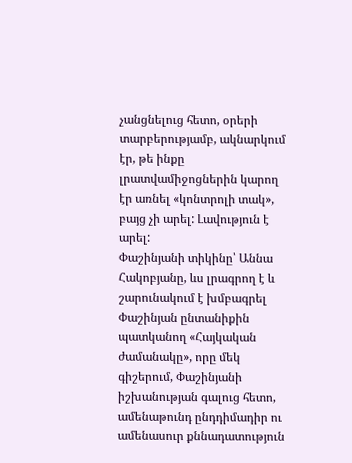չանցնելուց հետո, օրերի տարբերությամբ, ակնարկում էր, թե ինքը լրատվամիջոցներին կարող էր առնել «կոնտրոլի տակ», բայց չի արել: Լավություն է արել:
Փաշինյանի տիկինը՝ Աննա Հակոբյանը, ևս լրագրող է և շարունակում է խմբագրել Փաշինյան ընտանիքին պատկանող «Հայկական ժամանակը», որը մեկ գիշերում, Փաշինյանի իշխանության գալուց հետո, ամենաթունդ ընդդիմադիր ու ամենասուր քննադատություն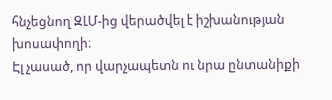հնչեցնող ԶԼՄ-ից վերածվել է իշխանության խոսափողի։
Էլ չասած, որ վարչապետն ու նրա ընտանիքի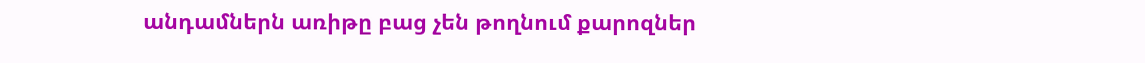անդամներն առիթը բաց չեն թողնում քարոզներ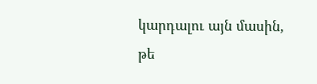կարդալու այն մասին, թե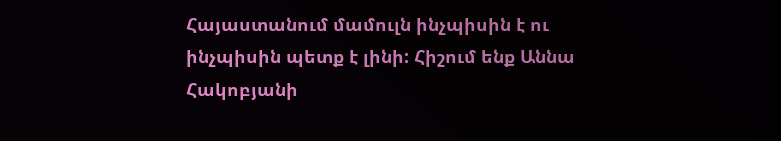Հայաստանում մամուլն ինչպիսին է ու ինչպիսին պետք է լինի: Հիշում ենք Աննա Հակոբյանի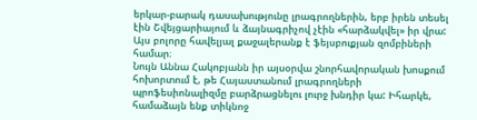երկար-բարակ դասախությունը լրագրողներին, երբ իրեն տեսել էին Շվեյցարիայում և ձայնագրիչով չէին «հարձակվել» իր վրա: Այս բոլորը հավելյալ քաջալերանք է ֆեյսբուքյան զոմբիների համար։
Նույն Աննա Հակոբյանն իր այսօրվա շնորհավորական խոսքում հոխորտում է, թե Հայաստանում լրագրողների պրոֆեսիոնալիզմը բարձրացնելու լուրջ խնդիր կա: Իհարկե, համաձայն ենք տիկնոջ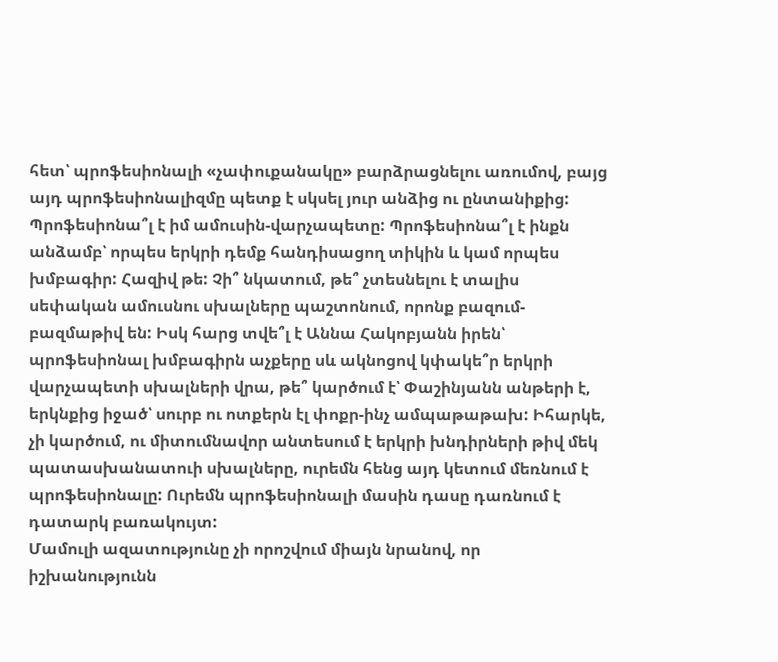հետ՝ պրոֆեսիոնալի «չափուքանակը» բարձրացնելու առումով, բայց այդ պրոֆեսիոնալիզմը պետք է սկսել յուր անձից ու ընտանիքից: Պրոֆեսիոնա՞լ է իմ ամուսին-վարչապետը: Պրոֆեսիոնա՞լ է ինքն անձամբ՝ որպես երկրի դեմք հանդիսացող տիկին և կամ որպես խմբագիր: Հազիվ թե: Չի՞ նկատում, թե՞ չտեսնելու է տալիս սեփական ամուսնու սխալները պաշտոնում, որոնք բազում-բազմաթիվ են: Իսկ հարց տվե՞լ է Աննա Հակոբյանն իրեն՝ պրոֆեսիոնալ խմբագիրն աչքերը սև ակնոցով կփակե՞ր երկրի վարչապետի սխալների վրա, թե՞ կարծում է՝ Փաշինյանն անթերի է, երկնքից իջած՝ սուրբ ու ոտքերն էլ փոքր-ինչ ամպաթաթախ: Իհարկե, չի կարծում, ու միտումնավոր անտեսում է երկրի խնդիրների թիվ մեկ պատասխանատուի սխալները, ուրեմն հենց այդ կետում մեռնում է պրոֆեսիոնալը: Ուրեմն պրոֆեսիոնալի մասին դասը դառնում է դատարկ բառակույտ:
Մամուլի ազատությունը չի որոշվում միայն նրանով, որ իշխանությունն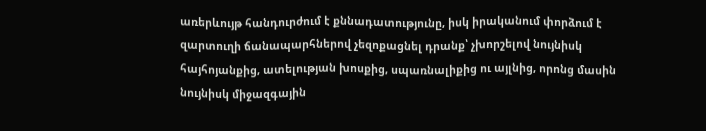առերևույթ հանդուրժում է քննադատությունը, իսկ իրականում փորձում է զարտուղի ճանապարհներով չեզոքացնել դրանք՝ չխորշելով նույնիսկ հայհոյանքից, ատելության խոսքից, սպառնալիքից ու այլնից, որոնց մասին նույնիսկ միջազգային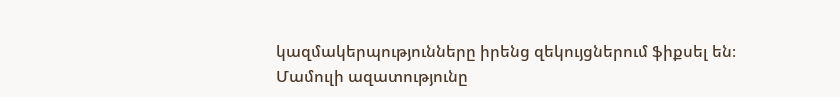կազմակերպությունները իրենց զեկույցներում ֆիքսել են։
Մամուլի ազատությունը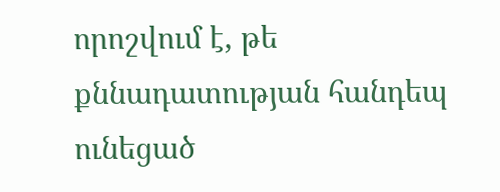որոշվում է, թե քննադատության հանդեպ ունեցած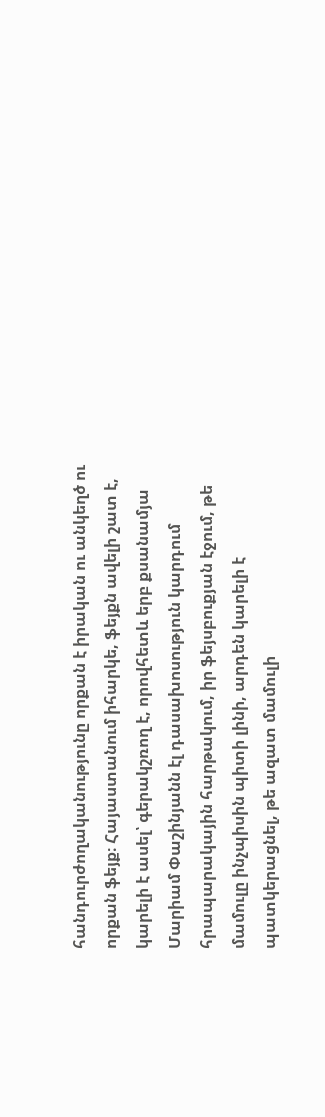հանդուրժողականությունը որքան է իրական ու անկեղծ ու որքան ֆեյք։ Հայաստանում իհարկե, ֆեյքն ավելի շատ է, կարելի է ասել՝ գերակշռող է, որովհետև երբ քսանամյա Մարիամ Փաշինյանն էլ դասախոսություն կարդում հրապարակային հարթակում, իր ֆեյսբուքյան էջում, թե մամուլը ինչպիսին պիտի լինի, արդեն կարելի է պատկերացնել, թե ազատ մամուլի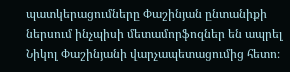պատկերացումները Փաշինյան ընտանիքի ներսում ինչպիսի մետամորֆոզներ են ապրել Նիկոլ Փաշինյանի վարչապետացումից հետո։